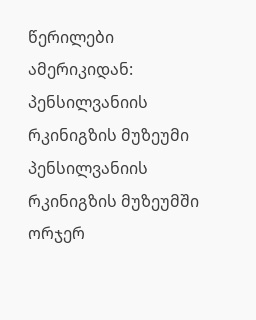წერილები ამერიკიდან: პენსილვანიის რკინიგზის მუზეუმი
პენსილვანიის რკინიგზის მუზეუმში ორჯერ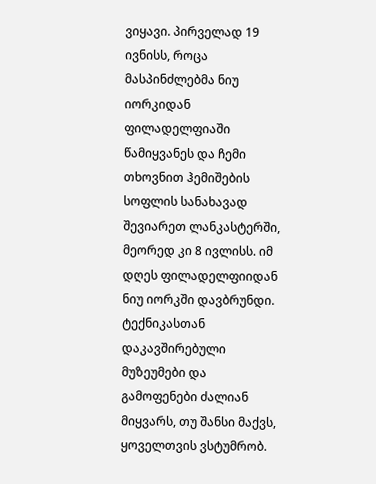ვიყავი. პირველად 19 ივნისს, როცა მასპინძლებმა ნიუ იორკიდან ფილადელფიაში წამიყვანეს და ჩემი თხოვნით ჰემიშების სოფლის სანახავად შევიარეთ ლანკასტერში, მეორედ კი 8 ივლისს. იმ დღეს ფილადელფიიდან ნიუ იორკში დავბრუნდი.
ტექნიკასთან დაკავშირებული მუზეუმები და გამოფენები ძალიან მიყვარს, თუ შანსი მაქვს, ყოველთვის ვსტუმრობ.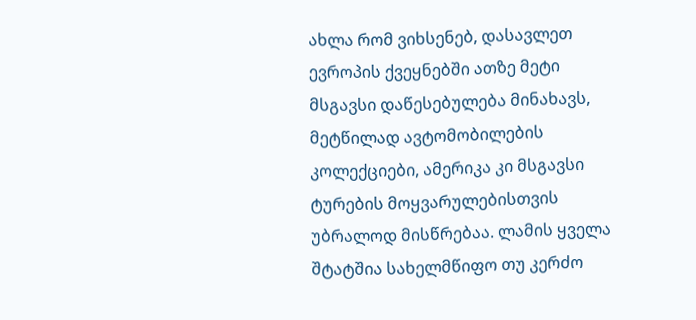ახლა რომ ვიხსენებ, დასავლეთ ევროპის ქვეყნებში ათზე მეტი მსგავსი დაწესებულება მინახავს, მეტწილად ავტომობილების კოლექციები, ამერიკა კი მსგავსი ტურების მოყვარულებისთვის უბრალოდ მისწრებაა. ლამის ყველა შტატშია სახელმწიფო თუ კერძო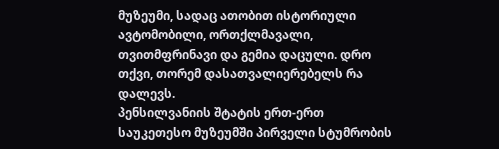მუზეუმი, სადაც ათობით ისტორიული ავტომობილი, ორთქლმავალი, თვითმფრინავი და გემია დაცული. დრო თქვი, თორემ დასათვალიერებელს რა დალევს.
პენსილვანიის შტატის ერთ-ერთ საუკეთესო მუზეუმში პირველი სტუმრობის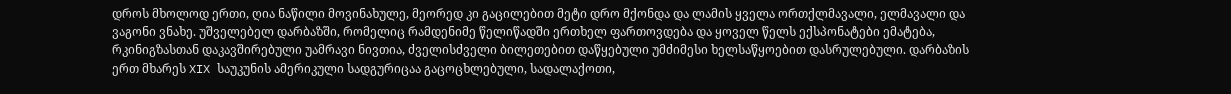დროს მხოლოდ ერთი, ღია ნაწილი მოვინახულე, მეორედ კი გაცილებით მეტი დრო მქონდა და ლამის ყველა ორთქლმავალი, ელმავალი და ვაგონი ვნახე. უშველებელ დარბაზში, რომელიც რამდენიმე წელიწადში ერთხელ ფართოვდება და ყოველ წელს ექსპონატები ემატება, რკინიგზასთან დაკავშირებული უამრავი ნივთია, ძველისძველი ბილეთებით დაწყებული უმძიმესი ხელსაწყოებით დასრულებული. დარბაზის ერთ მხარეს XIX საუკუნის ამერიკული სადგურიცაა გაცოცხლებული, სადალაქოთი,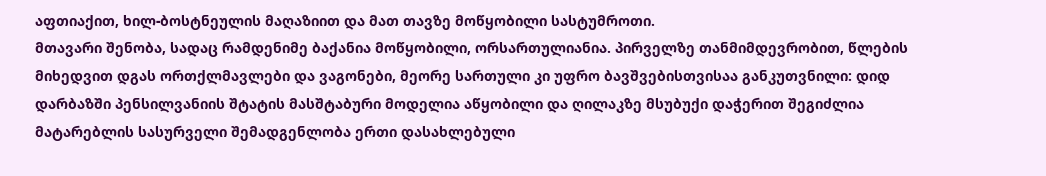აფთიაქით, ხილ-ბოსტნეულის მაღაზიით და მათ თავზე მოწყობილი სასტუმროთი.
მთავარი შენობა, სადაც რამდენიმე ბაქანია მოწყობილი, ორსართულიანია. პირველზე თანმიმდევრობით, წლების მიხედვით დგას ორთქლმავლები და ვაგონები, მეორე სართული კი უფრო ბავშვებისთვისაა განკუთვნილი: დიდ დარბაზში პენსილვანიის შტატის მასშტაბური მოდელია აწყობილი და ღილაკზე მსუბუქი დაჭერით შეგიძლია მატარებლის სასურველი შემადგენლობა ერთი დასახლებული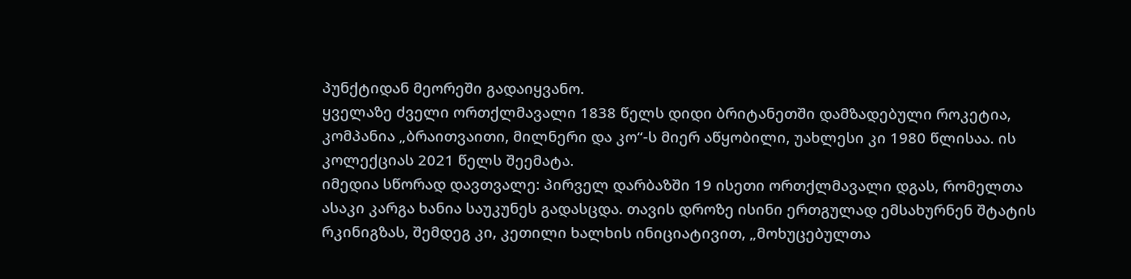პუნქტიდან მეორეში გადაიყვანო.
ყველაზე ძველი ორთქლმავალი 1838 წელს დიდი ბრიტანეთში დამზადებული როკეტია, კომპანია „ბრაითვაითი, მილნერი და კო“-ს მიერ აწყობილი, უახლესი კი 1980 წლისაა. ის კოლექციას 2021 წელს შეემატა.
იმედია სწორად დავთვალე: პირველ დარბაზში 19 ისეთი ორთქლმავალი დგას, რომელთა ასაკი კარგა ხანია საუკუნეს გადასცდა. თავის დროზე ისინი ერთგულად ემსახურნენ შტატის რკინიგზას, შემდეგ კი, კეთილი ხალხის ინიციატივით, „მოხუცებულთა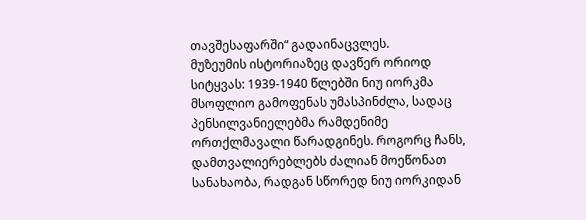თავშესაფარში“ გადაინაცვლეს.
მუზეუმის ისტორიაზეც დავწერ ორიოდ სიტყვას: 1939-1940 წლებში ნიუ იორკმა მსოფლიო გამოფენას უმასპინძლა, სადაც პენსილვანიელებმა რამდენიმე ორთქლმავალი წარადგინეს. როგორც ჩანს, დამთვალიერებლებს ძალიან მოეწონათ სანახაობა, რადგან სწორედ ნიუ იორკიდან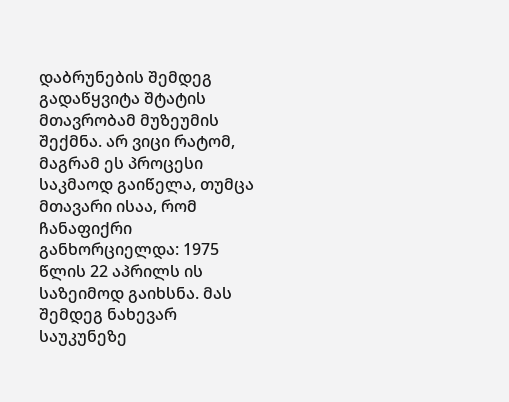დაბრუნების შემდეგ გადაწყვიტა შტატის მთავრობამ მუზეუმის შექმნა. არ ვიცი რატომ, მაგრამ ეს პროცესი საკმაოდ გაიწელა, თუმცა მთავარი ისაა, რომ ჩანაფიქრი განხორციელდა: 1975 წლის 22 აპრილს ის საზეიმოდ გაიხსნა. მას შემდეგ ნახევარ საუკუნეზე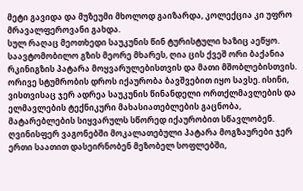მეტი გავიდა და მუზეუმი მხოლოდ გაიზარდა, კოლექცია კი უფრო მრავალფეროვანი გახდა.
სულ რაღაც მეოთხედი საუკუნის წინ ტურისტული ხაზიც აეწყო. საავტომობილო გზის მეორე მხარეს, ღია ცის ქვეშ ორი ბაქანია რკინიგზის პატარა მოყვარულებისთვის და მათი მშობლებისთვის. ორივე სტუმრობის დროს იქაურობა ბავშვებით იყო სავსე. ისინი, ვისთვისაც ჯერ ადრეა საუკუნის წინანდელი ორთქლმავლების და ელმავლების ტექნიკური მახასიათებლების გაცნობა, მატარებლების სიყვარულს სწორედ იქაურობით სწავლობენ. ღვინისფერ ვაგონებში მოკალათებული პატარა მოგზაურები ჯერ ერთი საათით დასეირნობენ მეზობელ სოფლებში,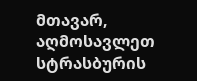მთავარ, აღმოსავლეთ სტრასბურის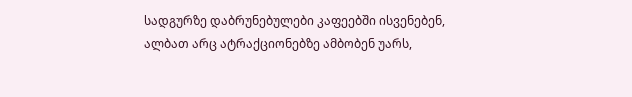სადგურზე დაბრუნებულები კაფეებში ისვენებენ, ალბათ არც ატრაქციონებზე ამბობენ უარს,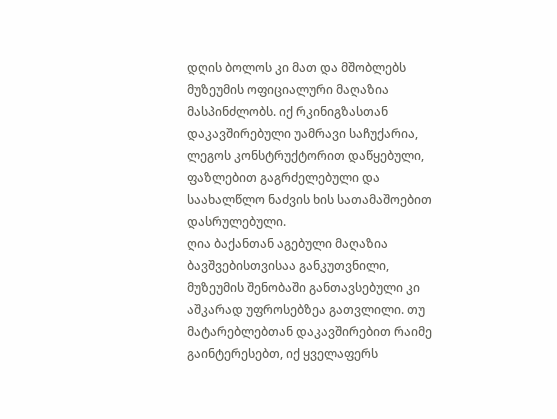დღის ბოლოს კი მათ და მშობლებს მუზეუმის ოფიციალური მაღაზია მასპინძლობს. იქ რკინიგზასთან დაკავშირებული უამრავი საჩუქარია, ლეგოს კონსტრუქტორით დაწყებული, ფაზლებით გაგრძელებული და საახალწლო ნაძვის ხის სათამაშოებით დასრულებული.
ღია ბაქანთან აგებული მაღაზია ბავშვებისთვისაა განკუთვნილი, მუზეუმის შენობაში განთავსებული კი აშკარად უფროსებზეა გათვლილი. თუ მატარებლებთან დაკავშირებით რაიმე გაინტერესებთ, იქ ყველაფერს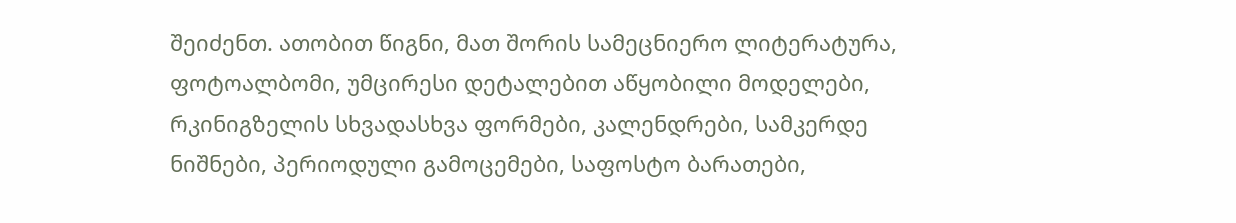შეიძენთ. ათობით წიგნი, მათ შორის სამეცნიერო ლიტერატურა, ფოტოალბომი, უმცირესი დეტალებით აწყობილი მოდელები, რკინიგზელის სხვადასხვა ფორმები, კალენდრები, სამკერდე ნიშნები, პერიოდული გამოცემები, საფოსტო ბარათები,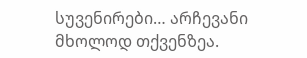სუვენირები… არჩევანი მხოლოდ თქვენზეა.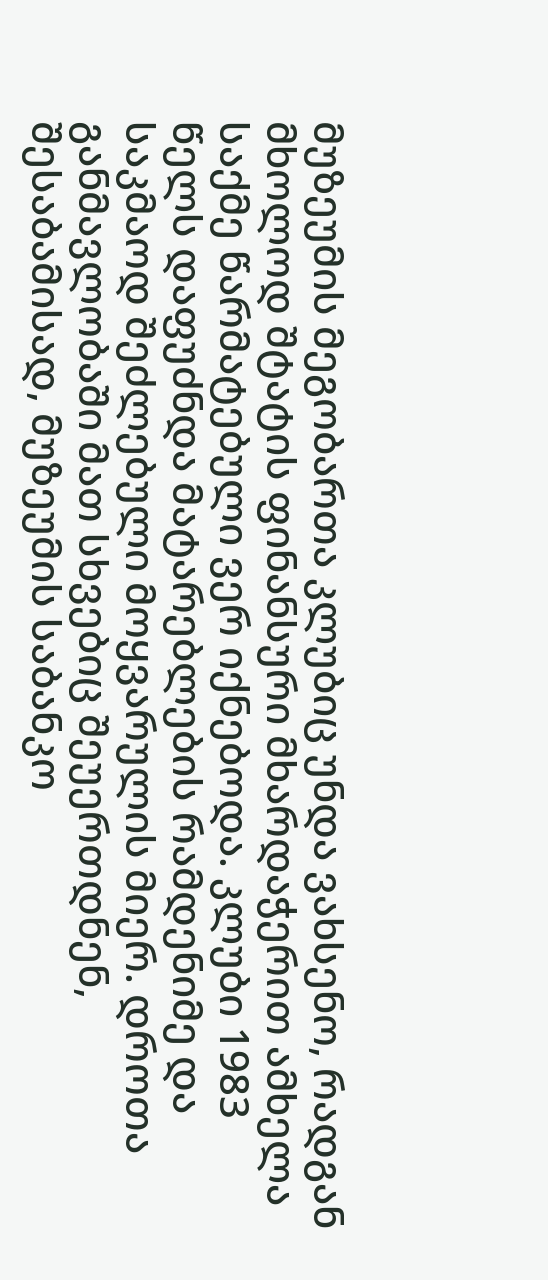მუზეუმის მეგობართა კლუბიც უნდა ვახსენო, რადგან მხოლოდ შტატის ფინანსური მხარდაჭერით ამხელა საქმე წარმატებული ვერ იქნებოდა. კლუბი 1983 წელს დაფუძნდა მატარებლების რამდენიმე და საკმაოდ შეძლებული მოყვარულის მიერ. დროთა განმავლობაში მათ სხვებიც შეუერთდნენ, შესაბამისად, მუზეუმის საბანკო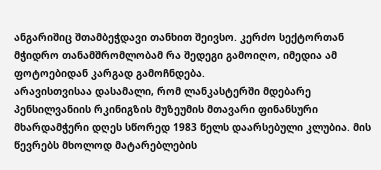ანგარიშიც შთამბეჭდავი თანხით შეივსო. კერძო სექტორთან მჭიდრო თანამშრომლობამ რა შედეგი გამოიღო, იმედია ამ ფოტოებიდან კარგად გამოჩნდება.
არავისთვისაა დასამალი, რომ ლანკასტერში მდებარე პენსილვანიის რკინიგზის მუზეუმის მთავარი ფინანსური მხარდამჭერი დღეს სწორედ 1983 წელს დაარსებული კლუბია. მის წევრებს მხოლოდ მატარებლების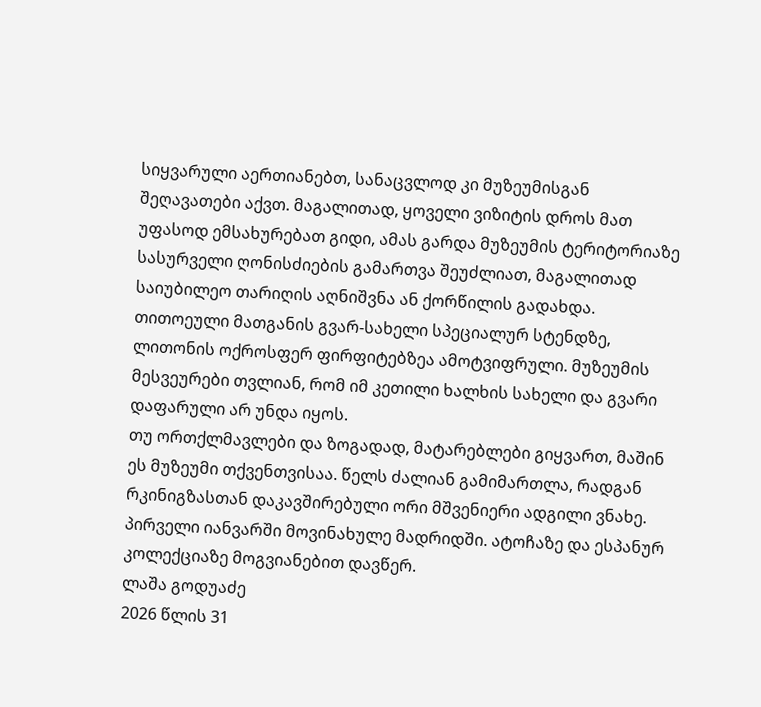სიყვარული აერთიანებთ, სანაცვლოდ კი მუზეუმისგან შეღავათები აქვთ. მაგალითად, ყოველი ვიზიტის დროს მათ უფასოდ ემსახურებათ გიდი, ამას გარდა მუზეუმის ტერიტორიაზე სასურველი ღონისძიების გამართვა შეუძლიათ, მაგალითად საიუბილეო თარიღის აღნიშვნა ან ქორწილის გადახდა. თითოეული მათგანის გვარ-სახელი სპეციალურ სტენდზე, ლითონის ოქროსფერ ფირფიტებზეა ამოტვიფრული. მუზეუმის მესვეურები თვლიან, რომ იმ კეთილი ხალხის სახელი და გვარი დაფარული არ უნდა იყოს.
თუ ორთქლმავლები და ზოგადად, მატარებლები გიყვართ, მაშინ ეს მუზეუმი თქვენთვისაა. წელს ძალიან გამიმართლა, რადგან რკინიგზასთან დაკავშირებული ორი მშვენიერი ადგილი ვნახე. პირველი იანვარში მოვინახულე მადრიდში. ატოჩაზე და ესპანურ კოლექციაზე მოგვიანებით დავწერ.
ლაშა გოდუაძე
2026 წლის 31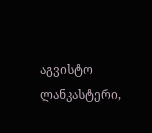აგვისტო
ლანკასტერი,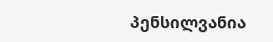პენსილვანია